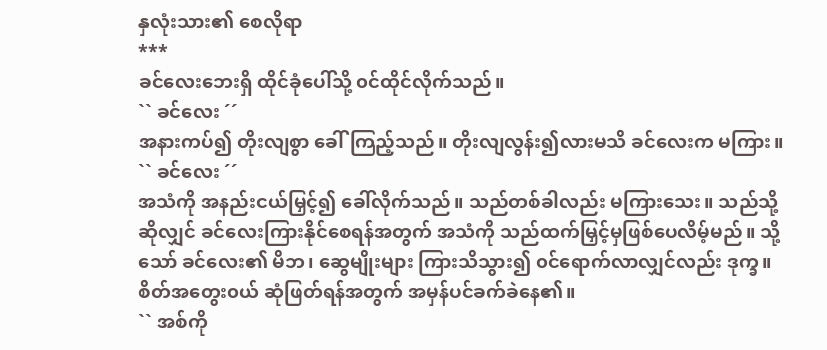နှလုံးသား၏ စေလိုရာ
***
ခင်လေးဘေးရှိ ထိုင်ခုံပေါ်သို့ ၀င်ထိုင်လိုက်သည်။
`` ခင်လေး ´´
အနားကပ်၍ တိုးလျစွာ ခေါ်ကြည့်သည်။ တိုးလျလွန်း၍လားမသိ ခင်လေးက မကြား။
`` ခင်လေး ´´
အသံကို အနည်းငယ်မြှင့်၍ ခေါ်လိုက်သည်။ သည်တစ်ခါလည်း မကြားသေး။ သည်သို့ဆိုလျှင် ခင်လေးကြားနိုင်စေရန်အတွက် အသံကို သည်ထက်မြှင့်မှဖြစ်ပေလိမ့်မည်။ သို့သော် ခင်လေး၏ မိဘ၊ ဆွေမျိုးများ ကြားသိသွား၍ ၀င်ရောက်လာလျှင်လည်း ဒုက္ခ။ စိတ်အတွေး၀ယ် ဆုံဖြတ်ရန်အတွက် အမှန်ပင်ခက်ခဲနေ၏။
`` အစ်ကို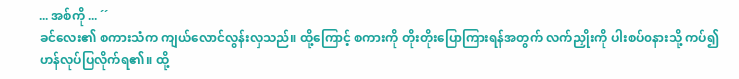... အစ်ကို ... ´´
ခင်လေး၏ စကားသံက ကျယ်လောင်လွန်းလှသည်။ ထို့ကြောင့် စကားကို တိုးတိုးပြောကြားရန်အတွက် လက်ညှိုးကို ပါးစပ်၀နားသို့ ကပ်၍ ဟန်လုပ်ပြလိုက်ရ၏။ ထို့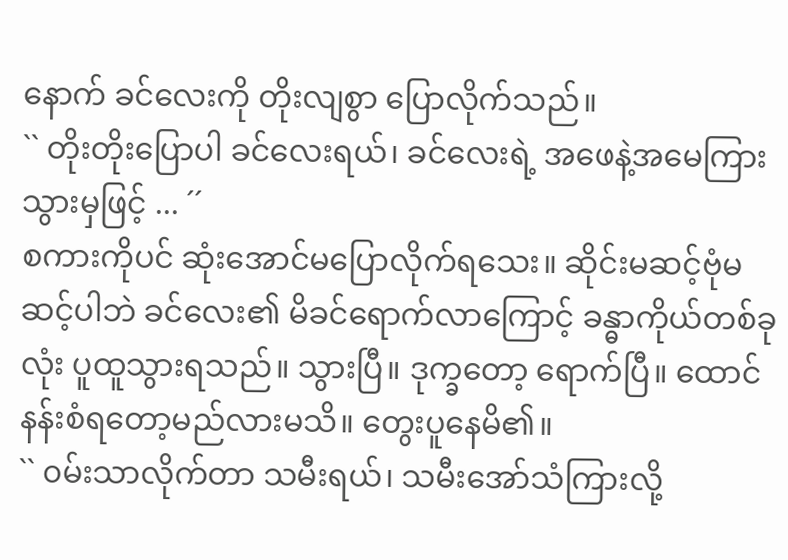နောက် ခင်လေးကို တိုးလျစွာ ပြောလိုက်သည်။
`` တိုးတိုးပြောပါ ခင်လေးရယ်၊ ခင်လေးရဲ့ အဖေနဲ့အမေကြားသွားမှဖြင့် ... ´´
စကားကိုပင် ဆုံးအောင်မပြောလိုက်ရသေး။ ဆိုင်းမဆင့်ဗုံမဆင့်ပါဘဲ ခင်လေး၏ မိခင်ရောက်လာကြောင့် ခန္ဓာကိုယ်တစ်ခုလုံး ပူထူသွားရသည်။ သွားပြီ။ ဒုက္ခတော့ ရောက်ပြီ။ ထောင်နန်းစံရတော့မည်လားမသိ။ တွေးပူနေမိ၏။
`` ၀မ်းသာလိုက်တာ သမီးရယ်၊ သမီးအော်သံကြားလို့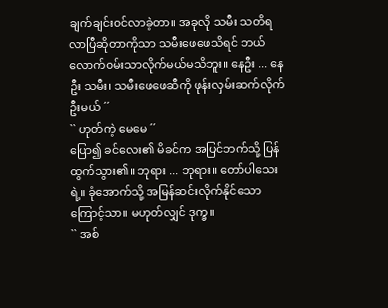ချက်ချင်း၀င်လာခဲ့တာ။ အခုလို သမီး သတိရလာပြီဆိုတာကိုသာ သမီးဖေဖေသိရင် ဘယ်လောက်၀မ်းသာလိုက်မယ်မသိဘူး။ နေဦး ... နေဦး သမီး၊ သမီးဖေဖေဆီကို ဖုန်းလှမ်းဆက်လိုက်ဦးမယ် ´´
`` ဟုတ်ကဲ့ မေမေ ´´
ပြော၍ ခင်လေး၏ မိခင်က အပြင်ဘက်သို့ ပြန်ထွက်သွား၏။ ဘုရား ... ဘုရား။ တော်ပါသေးရဲ့။ ခုံအောက်သို့ အမြန်ဆင်းလိုက်နိုင်သောကြောင့်သာ။ မဟုတ်လျှင် ဒုက္ခ။
`` အစ်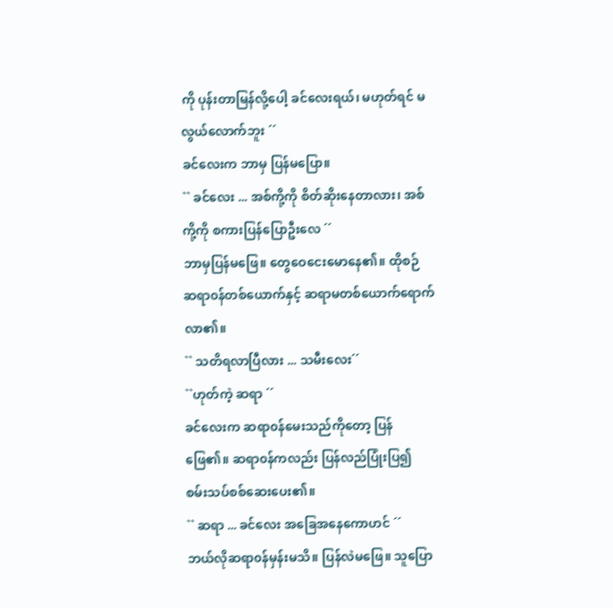ကို ပုန်းတာမြန်လို့ပေါ့ ခင်လေးရယ်၊ မဟုတ်ရင် မလွယ်လောက်ဘူး ´´
ခင်လေးက ဘာမှ ပြန်မပြော။
`` ခင်လေး ... အစ်ကို့ကို စိတ်ဆိုးနေတာလား၊ အစ်ကို့ကို စကားပြန်ပြောဦးလေ ´´
ဘာမှပြန်မဖြေ။ တွေဝေငေးမောနေ၏။ ထိုစဉ် ဆရာ၀န်တစ်ယောက်နှင့် ဆရာမတစ်ယောက်ရောက်လာ၏။
`` သတိရလာပြီလား ... သမီးလေး´´
``ဟုတ်ကဲ့ ဆရာ ´´
ခင်လေးက ဆရာ၀န်မေးသည်ကိုတော့ ပြန်ဖြေ၏။ ဆရာ၀န်ကလည်း ပြန်လည်ပြုံးပြ၍ စမ်းသပ်စစ်ဆေးပေး၏။
`` ဆရာ ... ခင်လေး အခြေအနေကောဟင် ´´
ဘယ်လိုဆရာ၀န်မှန်းမသိ။ ပြန်လဲမဖြေ။ သူပြော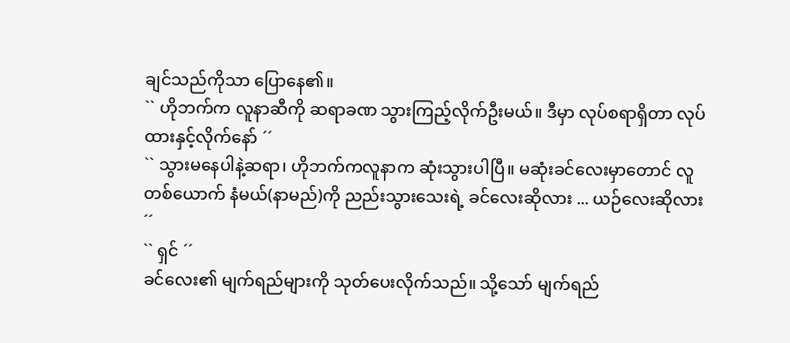ချင်သည်ကိုသာ ပြောနေ၏။
`` ဟိုဘက်က လူနာဆီကို ဆရာခဏ သွားကြည့်လိုက်ဦးမယ်။ ဒီမှာ လုပ်စရာရှိတာ လုပ်ထားနှင့်လိုက်နော် ´´
`` သွားမနေပါနဲ့ဆရာ၊ ဟိုဘက်ကလူနာက ဆုံးသွားပါပြီ။ မဆုံးခင်လေးမှာတောင် လူတစ်ယောက် နံမယ်(နာမည်)ကို ညည်းသွားသေးရဲ့ ခင်လေးဆိုလား ... ယဉ်လေးဆိုလား ´´
`` ရှင် ´´
ခင်လေး၏ မျက်ရည်များကို သုတ်ပေးလိုက်သည်။ သို့သော် မျက်ရည်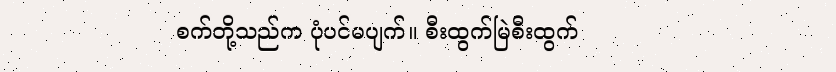စက်တို့သည်က ပုံပင်မပျက်။ စီးထွက်မြဲစီးထွက်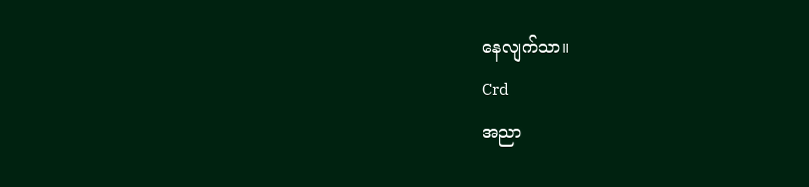နေလျက်သာ။
Crd
အညာ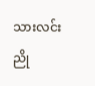သားလင်းညို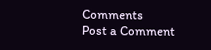Comments
Post a Comment